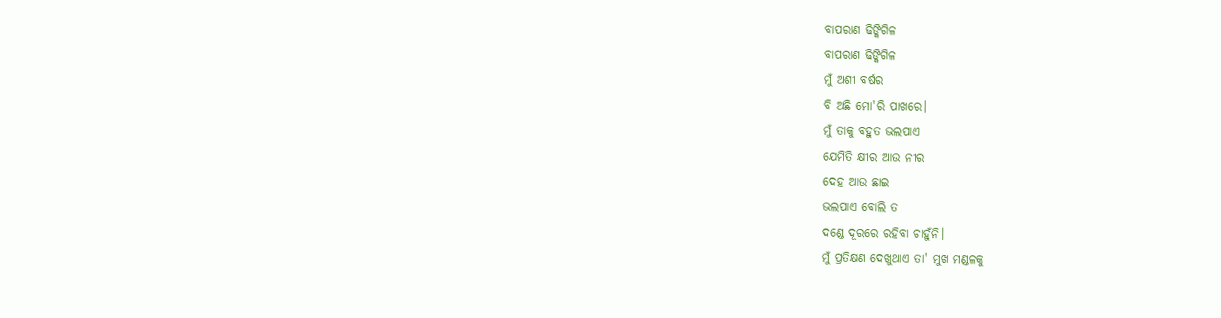ବାପରାଣ ଢିଙ୍କିଗିଳ
ବାପରାଣ ଢିଙ୍କିଗିଳ
ମୁଁ ଅଶୀ ବର୍ଷର
ବି ଅଛି ମୋ'ରି ପାଖରେ।
ମୁଁ ତାକୁ ବହୁତ ଭଲପାଏ
ଯେମିତି କ୍ଷୀର ଆଉ ନୀର
ଦେହ ଆଉ ଛାଇ
ଭଲପାଏ ବୋଲି ତ
ଦଣ୍ଡେ ଦୂରରେ ରହିବା ଚାହୁଁନି।
ମୁଁ ପ୍ରତିକ୍ଷଣ ଦେଖୁଥାଏ ତା' ମୁଖ ମଣ୍ଡଳକୁ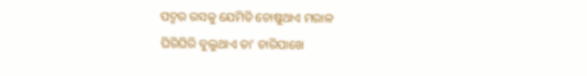ପଦ୍ମର ରସକୁ ଯେମିତି ଚୋଷୁଥାଏ ମରାଳ
ଘିରିଘିରି ବୁଲୁଥାଏ ତା' ଚାରିପାଖେ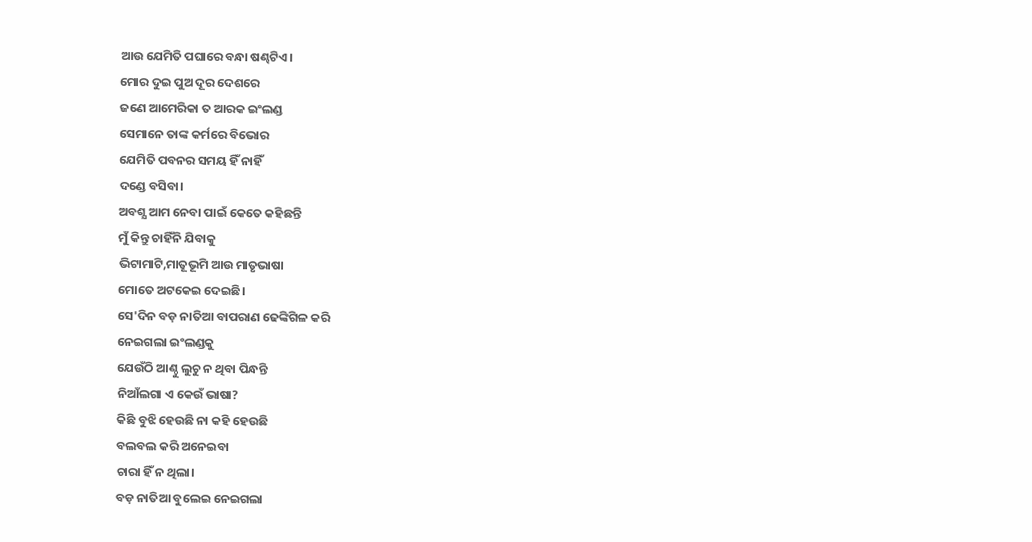ଆଉ ଯେମିତି ପଘାରେ ବନ୍ଧା ଷଣ୍ଢଟିଏ।
ମୋର ଦୁଇ ପୁଅ ଦୂର ଦେଶରେ
ଜଣେ ଆମେରିକା ତ ଆରକ ଇଂଲଣ୍ଡ
ସେମାନେ ତାଙ୍କ କର୍ମରେ ବିଭୋର
ଯେମିତି ପବନର ସମୟ ହିଁ ନାହିଁ
ଦଣ୍ଡେ ବସିବା।
ଅବଶ୍ଯ ଆମ ନେବା ପାଇଁ କେତେ କହିଛନ୍ତି
ମୁଁ କିନ୍ତୁ ଚାହିଁନି ଯିବାକୁ
ଭିଟାମାଟି,ମାତୂଭୂମି ଆଉ ମାତୃଭାଷା
ମୋତେ ଅଟକେଇ ଦେଇଛି।
ସେ'ଦିନ ବଡ଼ ନାତିଆ ବାପରାଣ ଢେଙ୍କିଗିଳ କରି
ନେଇଗଲା ଇଂଲଣ୍ଡକୁ
ଯେଉଁଠି ଆଣ୍ଠୁ ଲୁଚୁ ନ ଥିବା ପିନ୍ଧନ୍ତି
ନିଆଁଲଗା ଏ କେଉଁ ଭାଷା?
କିଛି ବୁଝି ହେଉଛି ନା କହି ହେଉଛି
ବଲବଲ କରି ଅନେଇବା
ଚାରା ହିଁ ନ ଥିଲା।
ବଡ଼ ନାତିଆ ବୁଲେଇ ନେଇଗଲା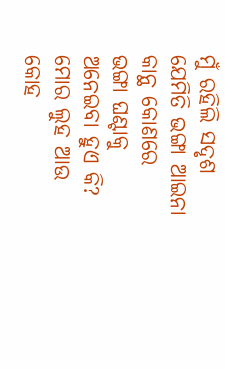ମୁଁ ରହିଲି ସଦୃଶ
ଯେମିତି ଭଙ୍ଗା ଆଇନା କାନ୍ଥ କୋଣରେ
ଭଙ୍ଗା ଘଣ୍ଟାକୁ ଅନେଇବା ହୁଏ କି?
ମୋର ଲୁହ ଆଉ କୋହ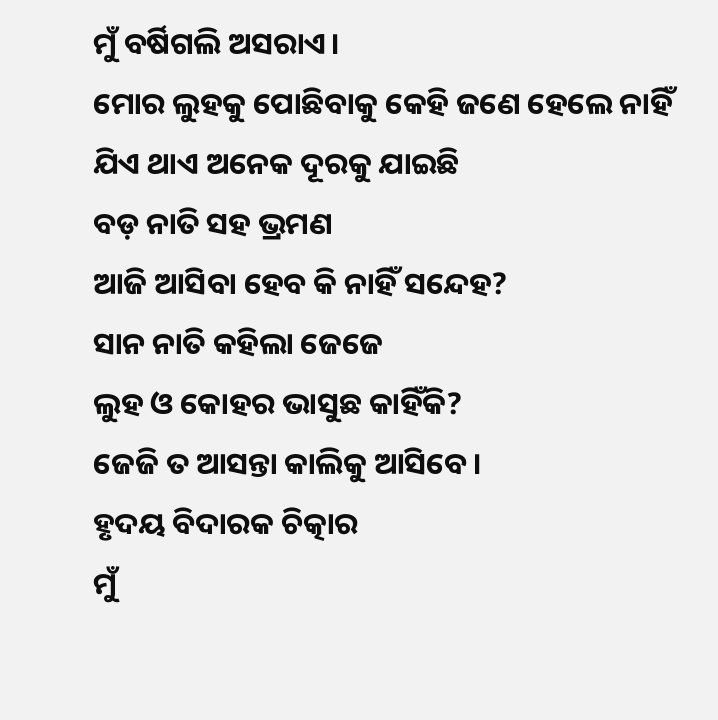ମୁଁ ବର୍ଷିଗଲି ଅସରାଏ।
ମୋର ଲୁହକୁ ପୋଛିବାକୁ କେହି ଜଣେ ହେଲେ ନାହିଁ
ଯିଏ ଥାଏ ଅନେକ ଦୂରକୁ ଯାଇଛି
ବଡ଼ ନାତି ସହ ଭ୍ରମଣ
ଆଜି ଆସିବା ହେବ କି ନାହିଁ ସନ୍ଦେହ?
ସାନ ନାତି କହିଲା ଜେଜେ
ଲୁହ ଓ କୋହର ଭାସୁଛ କାହିଁକି?
ଜେଜି ତ ଆସନ୍ତା କାଲିକୁ ଆସିବେ।
ହୃଦୟ ବିଦାରକ ଚିତ୍କାର
ମୁଁ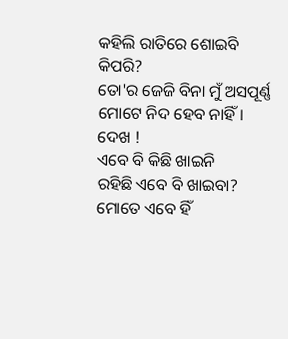କହିଲି ରାତିରେ ଶୋଇବି କିପରି?
ତୋ'ର ଜେଜି ବିନା ମୁଁ ଅସପୂର୍ଣ୍ଣ
ମୋଟେ ନିଦ ହେବ ନାହିଁ।
ଦେଖ !
ଏବେ ବି କିଛି ଖାଇନି
ରହିଛି ଏବେ ବି ଖାଇବା?
ମୋତେ ଏବେ ହିଁ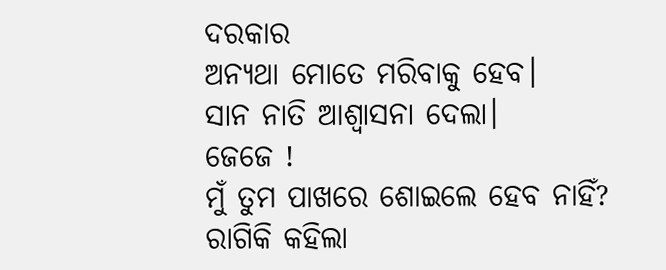ଦରକାର
ଅନ୍ଯଥା ମୋତେ ମରିବାକୁ ହେବ।
ସାନ ନାତି ଆଶ୍ବାସନା ଦେଲା।
ଜେଜେ !
ମୁଁ ତୁମ ପାଖରେ ଶୋଇଲେ ହେବ ନାହିଁ?
ରାଗିକି କହିଲା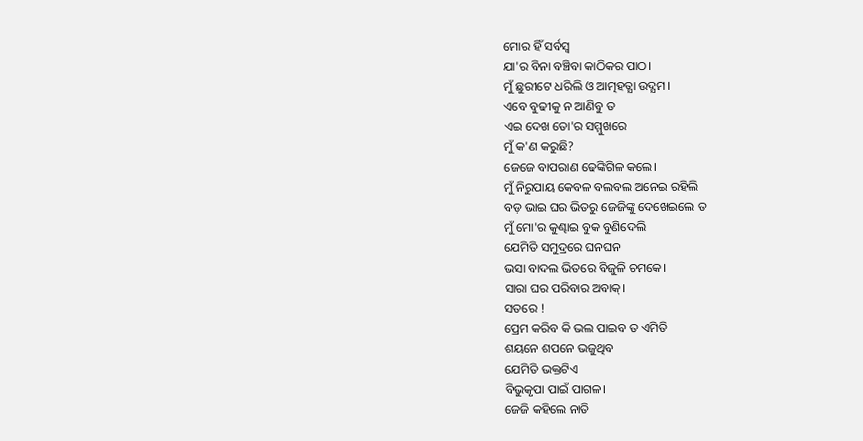ମୋର ହିଁ ସର୍ବସ୍ବ
ଯା'ର ବିନା ବଞ୍ଚିବା କାଠିକର ପାଠ।
ମୁଁ ଛୁରୀଟେ ଧରିଲି ଓ ଆତ୍ମହତ୍ଯା ଉଦ୍ଯମ।
ଏବେ ବୁଢୀକୁ ନ ଆଣିବୁ ତ
ଏଇ ଦେଖ ତୋ'ର ସମ୍ମୁଖରେ
ମୁଁ କ'ଣ କରୁଛି?
ଜେଜେ ବାପରାଣ ଢେଙ୍କିଗିଳ କଲେ।
ମୁଁ ନିରୁପାୟ କେବଳ ବଲବଲ ଅନେଇ ରହିଲି
ବଡ଼ ଭାଇ ଘର ଭିତରୁ ଜେଜିଙ୍କୁ ଦେଖେଇଲେ ତ
ମୁଁ ମୋ'ର କୁଣ୍ଢାଇ ବୁକ ବୁଣିଦେଲି
ଯେମିତି ସମୁଦ୍ରରେ ଘନଘନ
ଭସା ବାଦଲ ଭିତରେ ବିଜୁଳି ଚମକେ।
ସାରା ଘର ପରିବାର ଅବାକ୍।
ସତରେ !
ପ୍ରେମ କରିବ କି ଭଲ ପାଇବ ତ ଏମିତି
ଶୟନେ ଶପନେ ଭଜୁଥିବ
ଯେମିତି ଭକ୍ତଟିଏ
ବିଭୁକୃପା ପାଇଁ ପାଗଳ।
ଜେଜି କହିଲେ ନାତି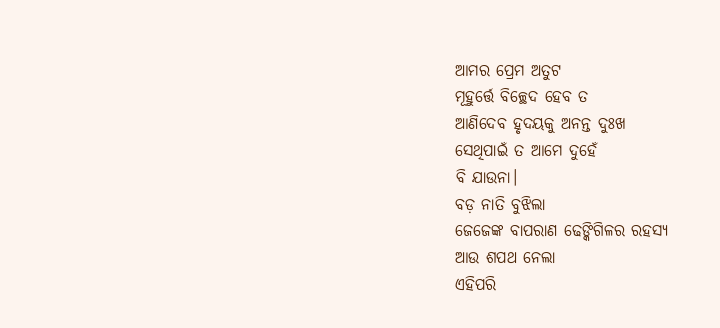ଆମର ପ୍ରେମ ଅତୁଟ
ମୂହୁର୍ତ୍ତେ ବିଚ୍ଛେଦ ହେବ ତ
ଆଣିଦେବ ହୃଦୟକୁ ଅନନ୍ତ ଦୁଃଖ
ସେଥିପାଇଁ ତ ଆମେ ଦୁହେଁ
ବି ଯାଉନା।
ବଡ଼ ନାତି ବୁଝିଲା
ଜେଜେଙ୍କ ବାପରାଣ ଢେଙ୍କିଗିଳର ରହସ୍ଯ
ଆଉ ଶପଥ ନେଲା
ଏହିପରି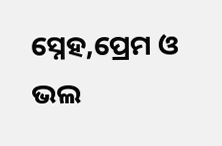ସ୍ନେହ,ପ୍ରେମ ଓ ଭଲ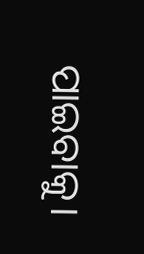ପାଇବାକୁ।